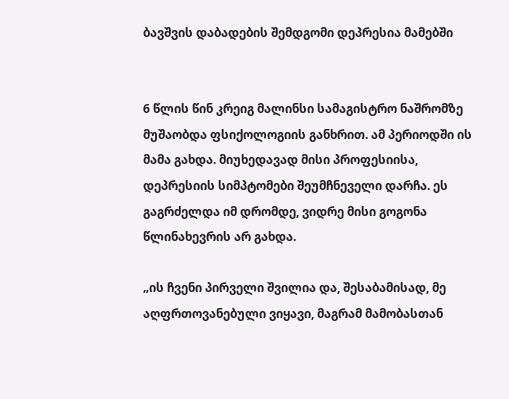ბავშვის დაბადების შემდგომი დეპრესია მამებში


6 წლის წინ კრეიგ მალინსი სამაგისტრო ნაშრომზე მუშაობდა ფსიქოლოგიის განხრით. ამ პერიოდში ის მამა გახდა. მიუხედავად მისი პროფესიისა, დეპრესიის სიმპტომები შეუმჩნეველი დარჩა. ეს გაგრძელდა იმ დრომდე, ვიდრე მისი გოგონა წლინახევრის არ გახდა.

„ის ჩვენი პირველი შვილია და, შესაბამისად, მე აღფრთოვანებული ვიყავი, მაგრამ მამობასთან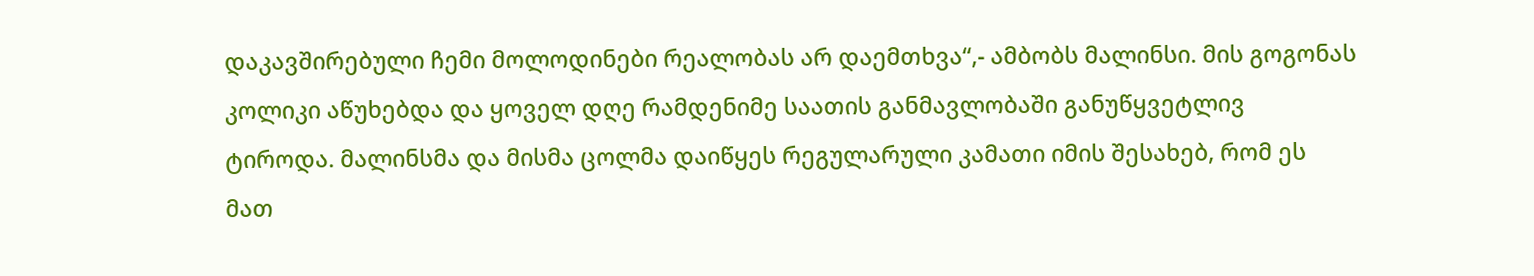დაკავშირებული ჩემი მოლოდინები რეალობას არ დაემთხვა“,- ამბობს მალინსი. მის გოგონას კოლიკი აწუხებდა და ყოველ დღე რამდენიმე საათის განმავლობაში განუწყვეტლივ ტიროდა. მალინსმა და მისმა ცოლმა დაიწყეს რეგულარული კამათი იმის შესახებ, რომ ეს მათ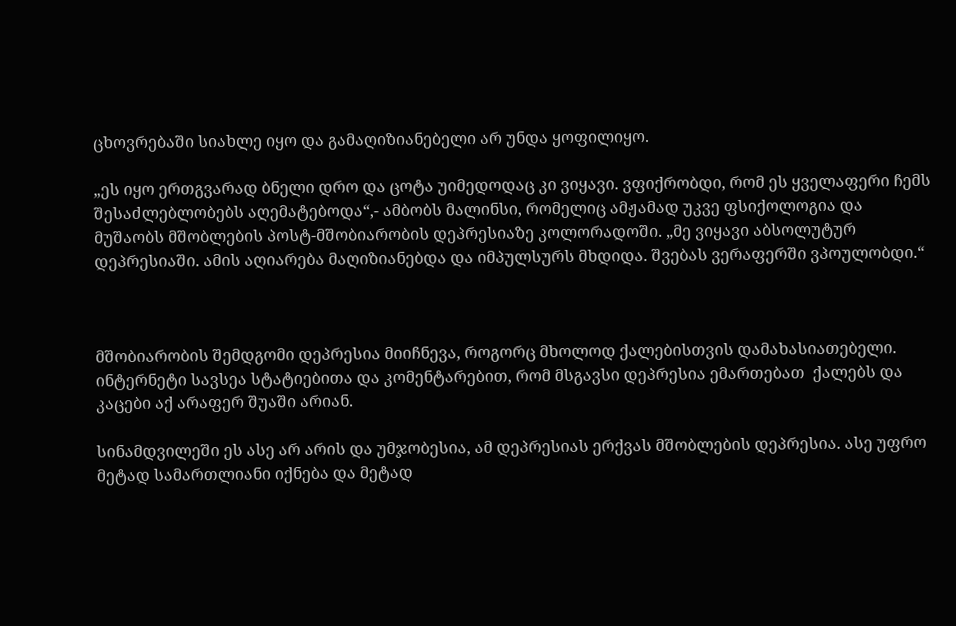ცხოვრებაში სიახლე იყო და გამაღიზიანებელი არ უნდა ყოფილიყო.

„ეს იყო ერთგვარად ბნელი დრო და ცოტა უიმედოდაც კი ვიყავი. ვფიქრობდი, რომ ეს ყველაფერი ჩემს შესაძლებლობებს აღემატებოდა“,- ამბობს მალინსი, რომელიც ამჟამად უკვე ფსიქოლოგია და მუშაობს მშობლების პოსტ-მშობიარობის დეპრესიაზე კოლორადოში. „მე ვიყავი აბსოლუტურ დეპრესიაში. ამის აღიარება მაღიზიანებდა და იმპულსურს მხდიდა. შვებას ვერაფერში ვპოულობდი.“



მშობიარობის შემდგომი დეპრესია მიიჩნევა, როგორც მხოლოდ ქალებისთვის დამახასიათებელი. ინტერნეტი სავსეა სტატიებითა და კომენტარებით, რომ მსგავსი დეპრესია ემართებათ  ქალებს და კაცები აქ არაფერ შუაში არიან.

სინამდვილეში ეს ასე არ არის და უმჯობესია, ამ დეპრესიას ერქვას მშობლების დეპრესია. ასე უფრო მეტად სამართლიანი იქნება და მეტად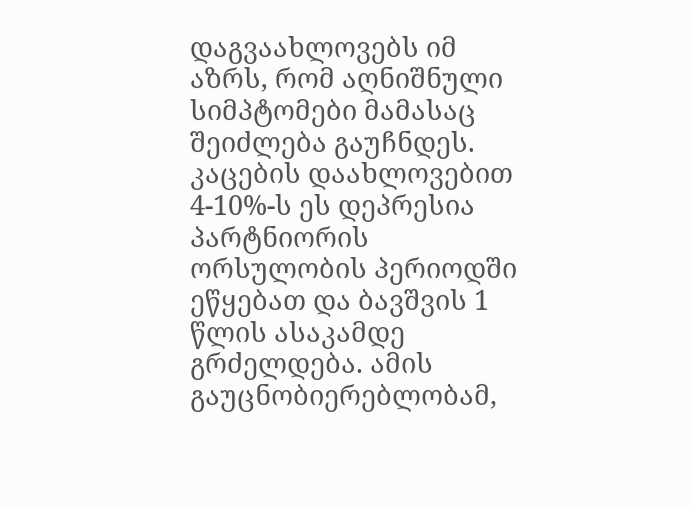დაგვაახლოვებს იმ აზრს, რომ აღნიშნული სიმპტომები მამასაც შეიძლება გაუჩნდეს. კაცების დაახლოვებით 4-10%-ს ეს დეპრესია პარტნიორის ორსულობის პერიოდში ეწყებათ და ბავშვის 1 წლის ასაკამდე გრძელდება. ამის გაუცნობიერებლობამ,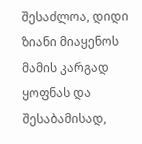შესაძლოა, დიდი ზიანი მიაყენოს მამის კარგად ყოფნას და შესაბამისად,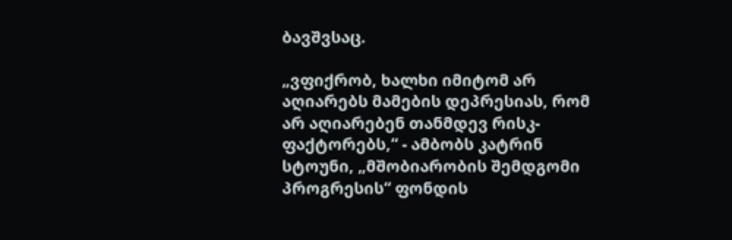ბავშვსაც.

„ვფიქრობ, ხალხი იმიტომ არ აღიარებს მამების დეპრესიას, რომ არ აღიარებენ თანმდევ რისკ-ფაქტორებს,“ - ამბობს კატრინ სტოუნი, „მშობიარობის შემდგომი პროგრესის“ ფონდის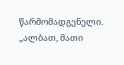წარმომადგენელი. „ალბათ, მათი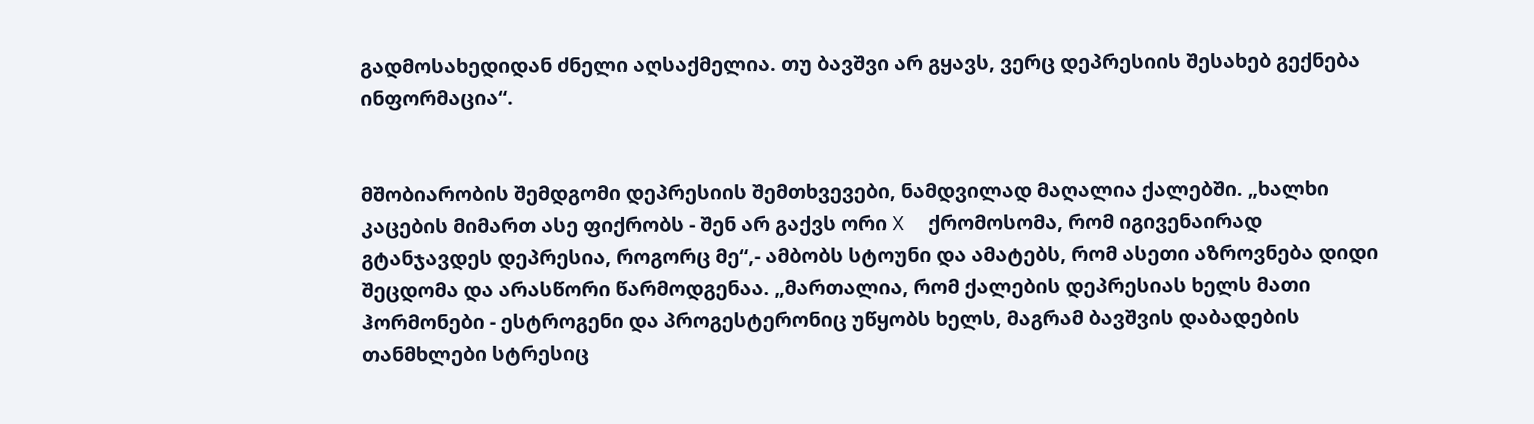გადმოსახედიდან ძნელი აღსაქმელია. თუ ბავშვი არ გყავს, ვერც დეპრესიის შესახებ გექნება ინფორმაცია“.


მშობიარობის შემდგომი დეპრესიის შემთხვევები, ნამდვილად მაღალია ქალებში. „ხალხი კაცების მიმართ ასე ფიქრობს - შენ არ გაქვს ორი X  ქრომოსომა, რომ იგივენაირად გტანჯავდეს დეპრესია, როგორც მე“,- ამბობს სტოუნი და ამატებს, რომ ასეთი აზროვნება დიდი შეცდომა და არასწორი წარმოდგენაა. „მართალია, რომ ქალების დეპრესიას ხელს მათი ჰორმონები - ესტროგენი და პროგესტერონიც უწყობს ხელს, მაგრამ ბავშვის დაბადების თანმხლები სტრესიც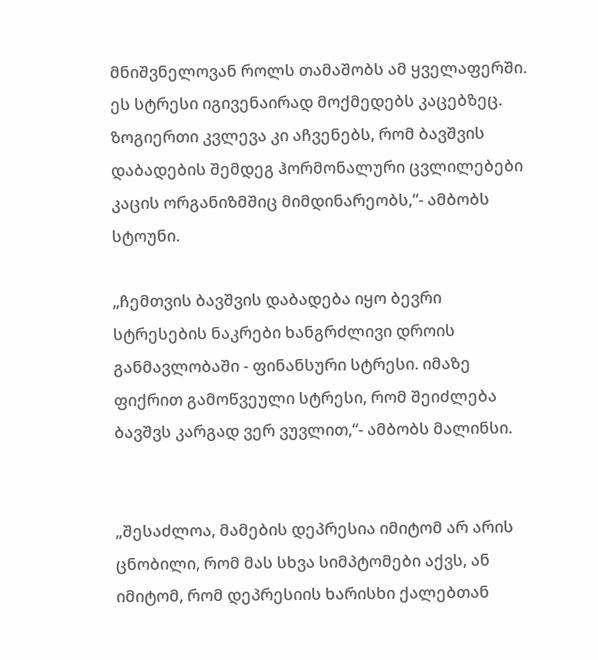მნიშვნელოვან როლს თამაშობს ამ ყველაფერში. ეს სტრესი იგივენაირად მოქმედებს კაცებზეც. ზოგიერთი კვლევა კი აჩვენებს, რომ ბავშვის დაბადების შემდეგ ჰორმონალური ცვლილებები კაცის ორგანიზმშიც მიმდინარეობს,“- ამბობს სტოუნი.

„ჩემთვის ბავშვის დაბადება იყო ბევრი სტრესების ნაკრები ხანგრძლივი დროის განმავლობაში - ფინანსური სტრესი. იმაზე ფიქრით გამოწვეული სტრესი, რომ შეიძლება ბავშვს კარგად ვერ ვუვლით,“- ამბობს მალინსი.


„შესაძლოა, მამების დეპრესია იმიტომ არ არის ცნობილი, რომ მას სხვა სიმპტომები აქვს, ან იმიტომ, რომ დეპრესიის ხარისხი ქალებთან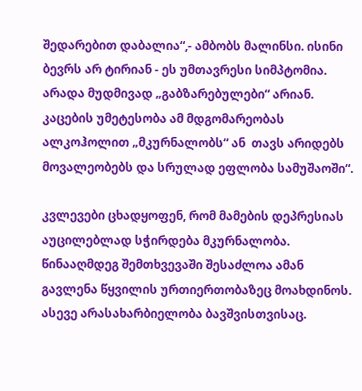შედარებით დაბალია“,- ამბობს მალინსი. ისინი ბევრს არ ტირიან - ეს უმთავრესი სიმპტომია. არადა მუდმივად „გაბზარებულები“ არიან. კაცების უმეტესობა ამ მდგომარეობას ალკოჰოლით „მკურნალობს“ ან  თავს არიდებს მოვალეობებს და სრულად ეფლობა სამუშაოში“.

კვლევები ცხადყოფენ, რომ მამების დეპრესიას აუცილებლად სჭირდება მკურნალობა. წინააღმდეგ შემთხვევაში შესაძლოა ამან გავლენა წყვილის ურთიერთობაზეც მოახდინოს. ასევე არასახარბიელობა ბავშვისთვისაც.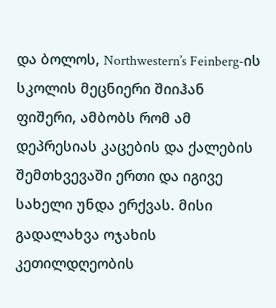და ბოლოს, Northwestern’s Feinberg-ის სკოლის მეცნიერი შიიჰან ფიშერი, ამბობს რომ ამ დეპრესიას კაცების და ქალების შემთხვევაში ერთი და იგივე სახელი უნდა ერქვას. მისი გადალახვა ოჯახის კეთილდღეობის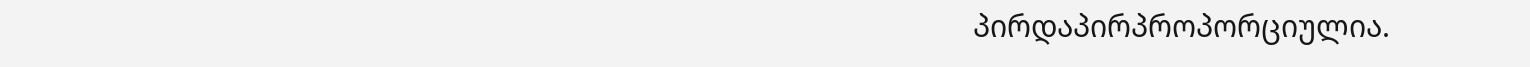პირდაპირპროპორციულია.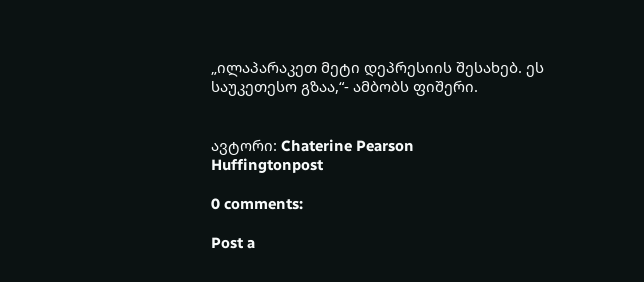„ილაპარაკეთ მეტი დეპრესიის შესახებ. ეს საუკეთესო გზაა,“- ამბობს ფიშერი.


ავტორი: Chaterine Pearson
Huffingtonpost

0 comments:

Post a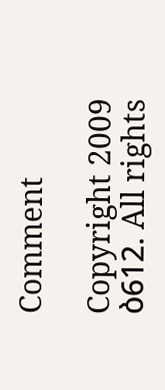Comment

Copyright 2009 ბ612. All rights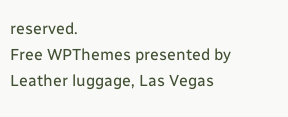reserved.
Free WPThemes presented by Leather luggage, Las Vegas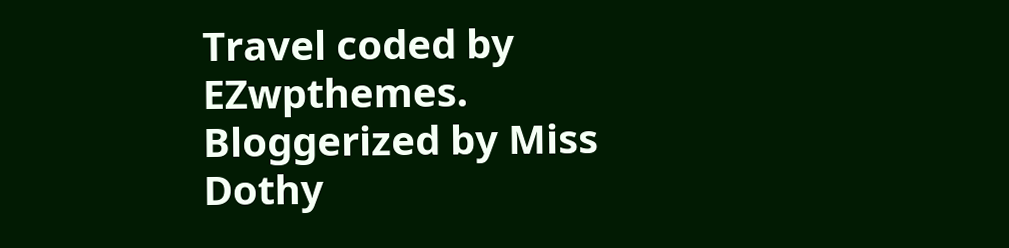Travel coded by EZwpthemes.
Bloggerized by Miss Dothy